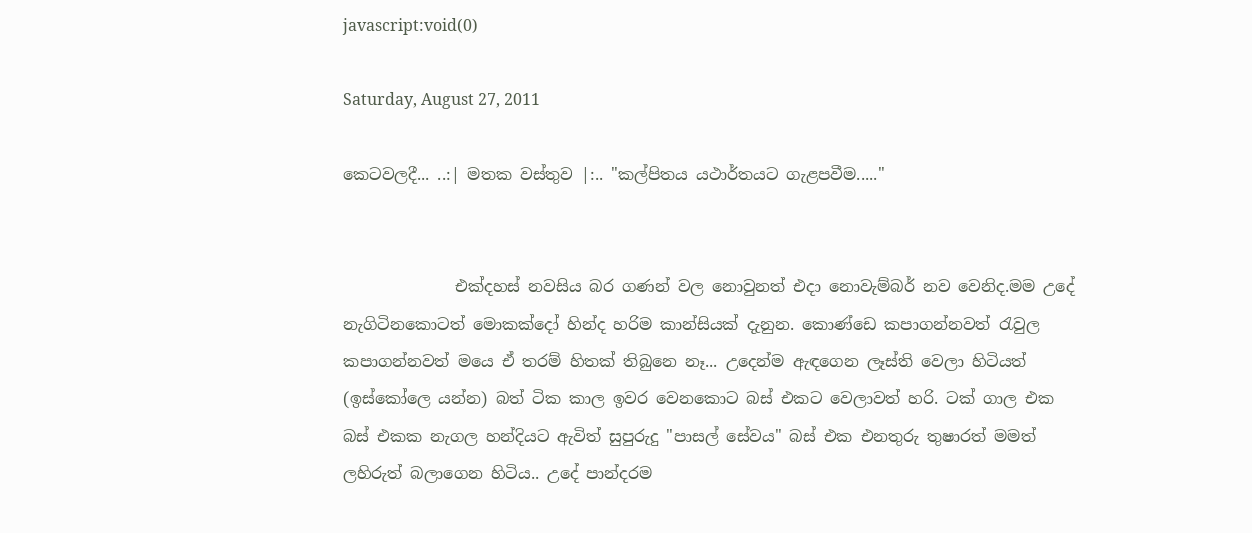javascript:void(0)

Saturday, August 27, 2011

කෙටවලදී... ..:| මතක වස්තුව |:.. "කල්පිතය යථාර්තයට ගැළපවීම....."


              එක්දහස් නවසිය බර ගණන් වල නොවුනත් එදා නොවැම්බර් නව වෙනිද.මම උදේ නැගිටිනකොටත් මොකක්දෝ හින්ද හරිම කාන්සියක් දැනුන. කොණ්ඩෙ කපාගන්නවත් රැවුල කපාගන්නවත් මයෙ ඒ තරම් හිතක් තිබුනෙ නෑ... උදෙන්ම ඇඳගෙන ලෑස්ති වෙලා හිටියත් (ඉස්කෝලෙ යන්න) බත් ටික කාල ඉවර වෙනකොට බස් එකට වෙලාවත් හරි. ටක් ගාල එක බස් එකක නැගල හන්දියට ඇවිත් සුපුරුදු "පාසල් සේවය" බස් එක එනතුරු තුෂාරත් මමත් ලහිරුත් බලාගෙන හිටිය.. උදේ පාන්දරම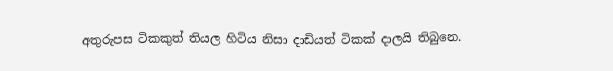අතුරුපස ටිකකුත් තියල හිටිය නිසා දාඩියත් ටිකක් දාලයි තිබුනෙ.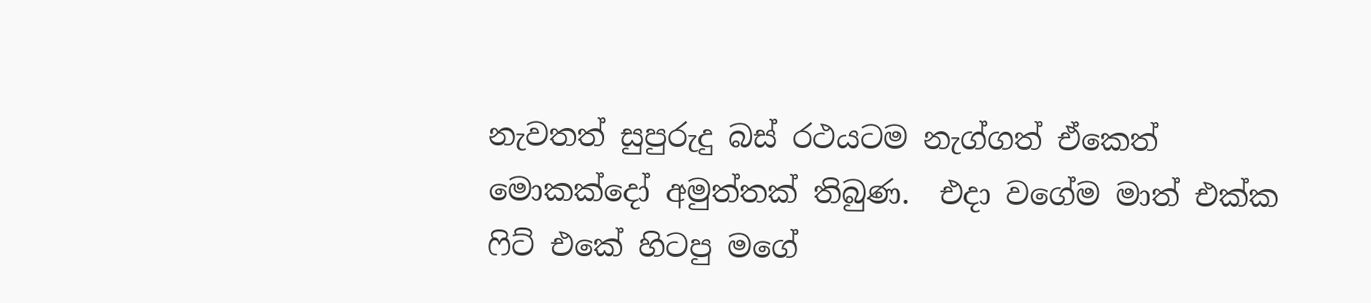නැවතත් සුපුරුදු බස් රථයටම නැග්ගත් ඒකෙත් මොකක්දෝ අමුත්තක් තිබුණ.  එදා වගේම මාත් එක්ක ෆිට් එකේ හිටපු මගේ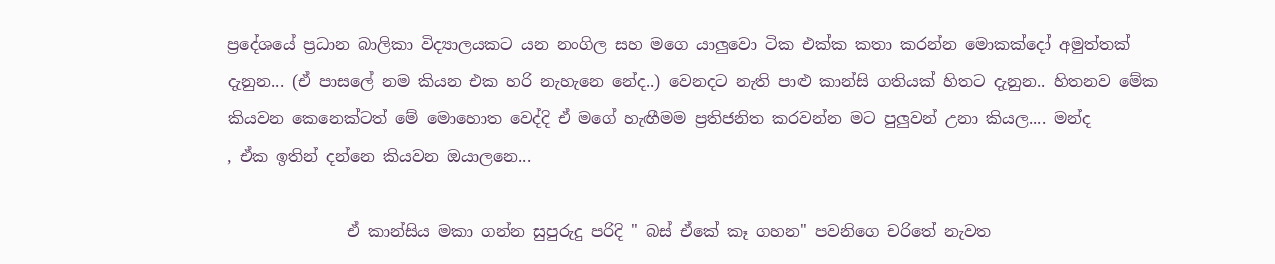ප්‍රදේශයේ ප්‍රධාන බාලිකා විද්‍යාලයකට යන නංගිල සහ මගෙ යාලුවො ටික එක්ක කතා කරන්න මොකක්දෝ අමුත්තක් දැනුන... (ඒ පාසලේ නම කියන එක හරි නැහැනෙ නේද..) වෙනදට නැති පාළු කාන්සි ගතියක් හිතට දැනුන.. හිතනව මේක කියවන කෙනෙක්ටත් මේ මොහොත වෙද්දි ඒ මගේ හැඟීමම ප්‍රතිජනිත කරවන්න මට පුලුවන් උනා කියල.... මන්ද
, ඒක ඉතින් දන්නෙ කියවන ඔයාලනෙ...

               ඒ කාන්සිය මකා ගන්න සුපුරුදු පරිදි " බස් ඒකේ කෑ ගහන" පවනිගෙ චරිතේ නැවත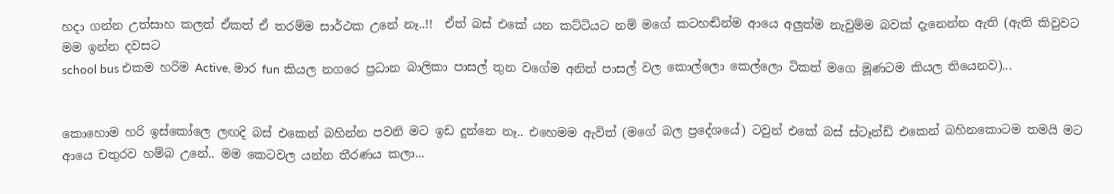හදා ගන්න උත්සාහ කලත් ඒකත් ඒ තරම්ම සාර්ථක උනේ නෑ..!!  ඒත් බස් එකේ යන කට්ටියට නම් මගේ කටහඬින්ම ආයෙ අලුත්ම නැවුම්ම බවක් දැනෙන්න ඇති (ඇති කිවුවට මම ඉන්න දවසට
school bus එකම හරිම Active, මාර fun කියල නගරෙ ප්‍රධාන බාලිකා පාසල් තුන වගේම අනිත් පාසල් වල කොල්ලො කෙල්ලො ටිකත් මගෙ මූණටම කියල තියෙනව)...


කොහොම හරි ඉස්කෝලෙ ලඟදි බස් එකෙන් බහින්න පවනි මට ඉඩ දුන්නෙ නෑ.. එහෙමම ඇවිත් (මගේ බල ප්‍රදේශයේ) ටවුන් එකේ බස් ස්ටෑන්ඩ් එකෙන් බහිනකොටම තමයි මට ආයෙ චතුරව හම්බ උනේ.. මම කෙටවල යන්න තීරණය කලා...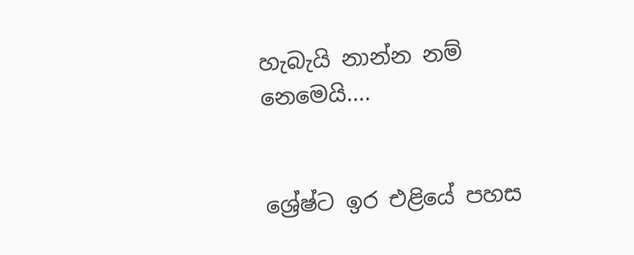හැබැයි නාන්න නම් නෙමෙයි....


ශ්‍රේෂ්ට ඉර එළියේ පහස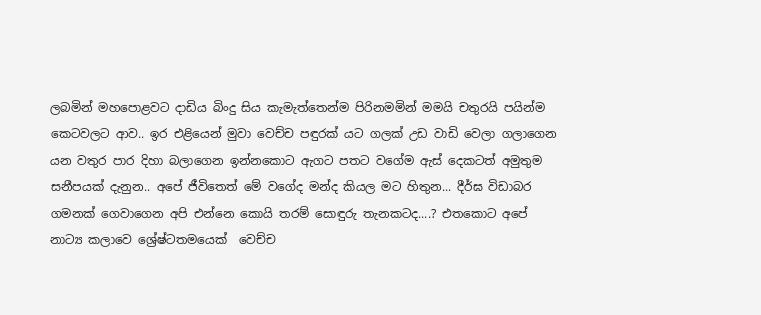ලබමින් මහපොළවට දාඩිය බිංදු සිය කැමැත්තෙන්ම පිරිනමමින් මමයි චතුරයි පයින්ම  කෙටවලට ආව.. ඉර එළියෙන් මුවා වෙච්ච පඳුරක් යට ගලක් උඩ වාඩි වෙලා ගලාගෙන යන වතුර පාර දිහා බලාගෙන ඉන්නකොට ඇගට පතට වගේම ඇස් දෙකටත් අමුතුම සනීපයක් දැනුන.. අපේ ජීවිතෙත් මේ වගේද මන්ද කියල මට හිතුන... දීර්ඝ විඩාබර ගමනක් ගෙවාගෙන අපි එන්නෙ කොයි තරම් සොඳුරු තැනකටද....? එතකොට අපේ නාට්‍ය කලාවෙ ශ්‍රේෂ්ටතමයෙක්  වෙච්ච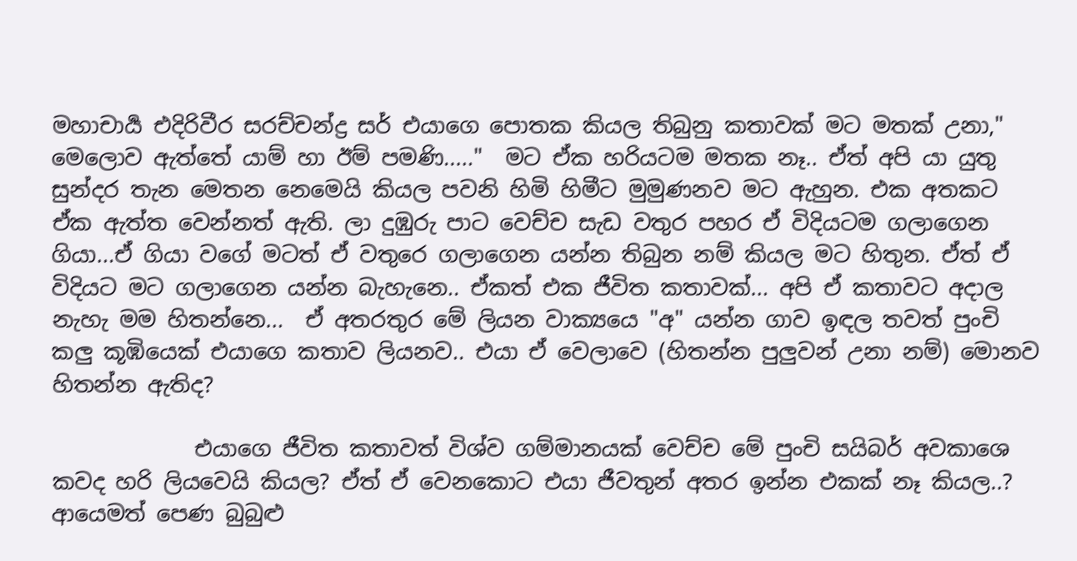මහාචාර්‍ය එදිරිවීර සරච්චන්ද්‍ර සර් එයාගෙ පොතක කියල තිබුනු කතාවක් මට මතක් උනා," මෙලොව ඇත්තේ යාම් හා ඊම් පමණි....."  මට ඒක හරියටම මතක නෑ.. ඒත් අපි යා යුතු සුන්දර තැන මෙතන නෙමෙයි කියල පවනි හිමි හිමීට මුමුණනව මට ඇහුන. එක අතකට ඒක ඇත්ත වෙන්නත් ඇති. ලා දුඹුරු පාට වෙච්ච සැඩ වතුර පහර ඒ විදියටම ගලාගෙන ගියා...ඒ ගියා වගේ මටත් ඒ වතුරෙ ගලාගෙන යන්න තිබුන නම් කියල මට හිතුන. ඒත් ඒ විදියට මට ගලාගෙන යන්න බැහැනෙ.. ඒකත් එක ජීවිත කතාවක්... අපි ඒ කතාවට අදාල නැහැ මම හිතන්නෙ...  ඒ අතරතුර මේ ලියන වාක්‍යයෙ "අ" යන්න ගාව ඉඳල තවත් පුංචි කලු කූඹියෙක් එයාගෙ කතාව ලියනව.. එයා ඒ වෙලාවෙ (හිතන්න පුලුවන් උනා නම්) මොනව හිතන්න ඇතිද?

             එයාගෙ ජීවිත කතාවත් විශ්ව ගම්මානයක් වෙච්ච මේ පුංචි සයිබර් අවකාශෙ කවද හරි ලියවෙයි කියල? ඒත් ඒ වෙනකොට එයා ජීවතුන් අතර ඉන්න එකක් නෑ කියල..? ආයෙමත් පෙණ බුබුළු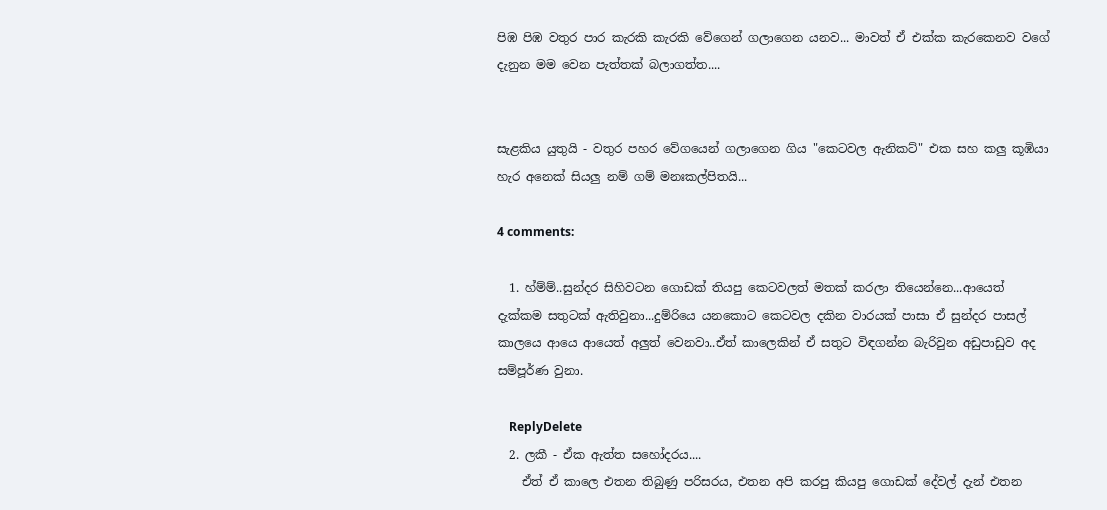පිඹ පිඹ වතුර පාර කැරකි කැරකි වේගෙන් ගලාගෙන යනව... මාවත් ඒ එක්ක කැරකෙනව වගේ දැනුන මම වෙන පැත්තක් බලාගත්ත....


සැළකිය යුතුයි - වතුර පහර වේගයෙන් ගලාගෙන ගිය "කෙටවල ඇනිකට්" එක සහ කලු කූඹියා හැර අනෙක් සියලු නම් ගම් මනඃකල්පිතයි...

4 comments:

  1. හ්ම්ම්..සුන්දර සිහිවටන ගොඩක් තියපු කෙටවලත් මතක් කරලා තියෙන්නෙ...ආයෙත් දැක්කම සතුටක් ඇතිවුනා...දුම්රියෙ යනකොට කෙටවල දකින වාරයක් පාසා ඒ සුන්දර පාසල් කාලයෙ ආයෙ ආයෙත් අලුත් වෙනවා..ඒත් කාලෙකින් ඒ සතුට විඳගන්න බැරිවුන අඩුපාඩුව අද සම්පූර්ණ වුනා.

    ReplyDelete
  2. ලකී - ඒක ඇත්ත සහෝදරය....
    ඒත් ඒ කාලෙ එතන තිබුණු පරිසරය, එතන අපි කරපු කියපු ගොඩක් දේවල් දැන් එතන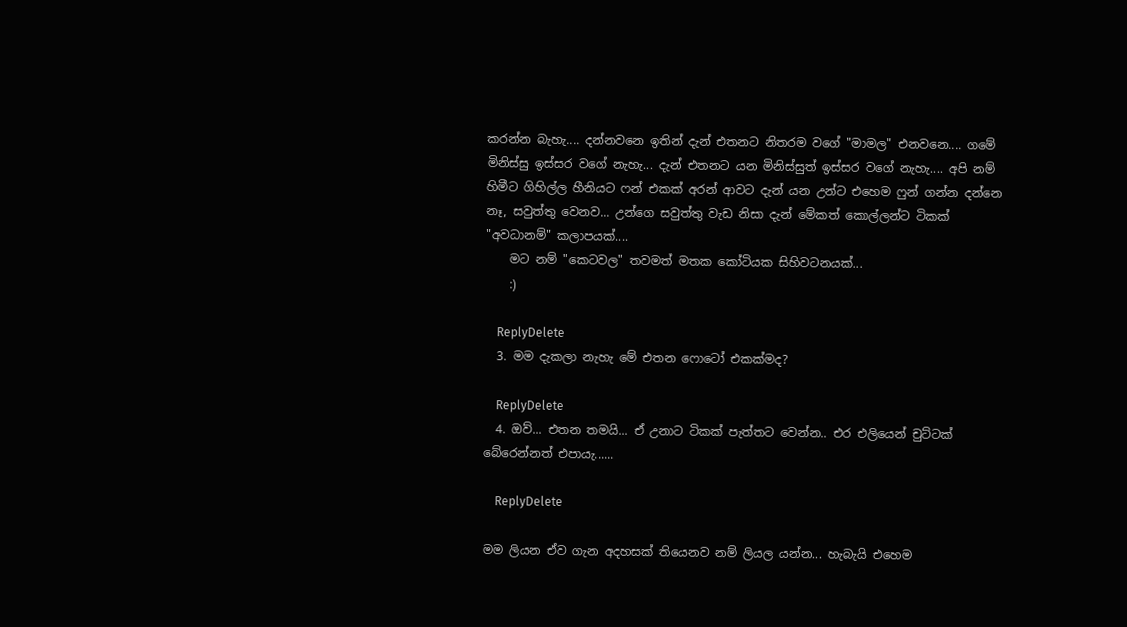කරන්න බැහැ.... දන්නවනෙ ඉතින් දැන් එතනට නිතරම වගේ "මාමල" එනවනෙ.... ගමේ මිනිස්සු ඉස්සර වගේ නැහැ... දැන් එතනට යන මිනිස්සුත් ඉස්සර වගේ නැහැ.... අපි නම් හිමීට ගිහිල්ල හීනියට ෆන් එකක් අරන් ආවට දැන් යන උන්ට එහෙම ෆුන් ගන්න දන්නෙ නෑ, සවුත්තු වෙනව... උන්ගෙ සවුත්තු වැඩ නිසා දැන් මේකත් කොල්ලන්ට ටිකක් "අවධානම්" කලාපයක්....
    මට නම් "කෙටවල" තවමත් මතක කෝටියක සිහිවටනයක්...
    :)

    ReplyDelete
  3. මම දැකලා නැහැ මේ එතන ෆොටෝ එකක්මද?

    ReplyDelete
  4. ඔව්... එතන තමයි... ඒ උනාට ටිකක් පැත්තට වෙන්න.. එර එලියෙන් චුට්ටක් බේරෙන්නත් එපායැ......

    ReplyDelete

මම ලියන ඒව ගැන අදහසක් තියෙනව නම් ලියල යන්න... හැබැයි එහෙම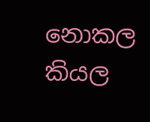නොකල කියල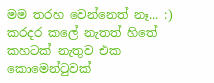මම තරහ වෙන්නෙත් නෑ... :) කරදර කලේ නැතත් හිතේ කහටක් නැතුව එක කොමෙන්ටුවක්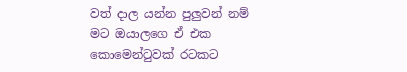වත් දාල යන්න පුලුවන් නම් මට ඔයාලගෙ ඒ එක කොමෙන්ටුවක් රටකට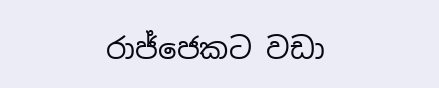රාජ්ජෙකට වඩා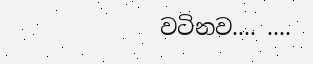වටිනව.... ....